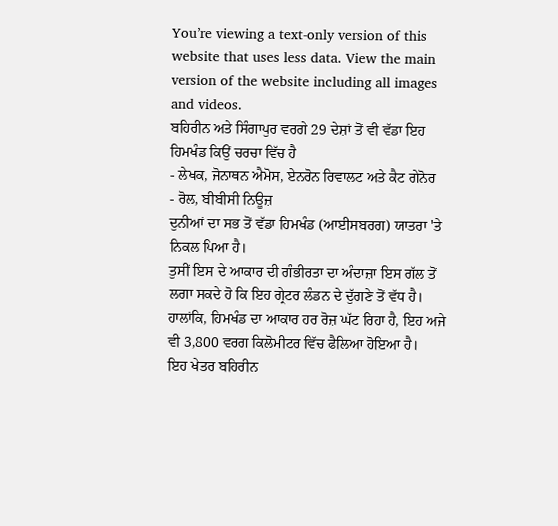You’re viewing a text-only version of this website that uses less data. View the main version of the website including all images and videos.
ਬਹਿਰੀਨ ਅਤੇ ਸਿੰਗਾਪੁਰ ਵਰਗੇ 29 ਦੇਸ਼ਾਂ ਤੋਂ ਵੀ ਵੱਡਾ ਇਹ ਹਿਮਖੰਡ ਕਿਉਂ ਚਰਚਾ ਵਿੱਚ ਹੈ
- ਲੇਖਕ, ਜੋਨਾਥਨ ਐਮੋਸ, ਏਨਰੋਨ ਰਿਵਾਲਟ ਅਤੇ ਕੈਟ ਗੇਨੋਰ
- ਰੋਲ, ਬੀਬੀਸੀ ਨਿਊਜ਼
ਦੁਨੀਆਂ ਦਾ ਸਭ ਤੋਂ ਵੱਡਾ ਹਿਮਖੰਡ (ਆਈਸਬਰਗ) ਯਾਤਰਾ 'ਤੇ ਨਿਕਲ ਪਿਆ ਹੈ।
ਤੁਸੀਂ ਇਸ ਦੇ ਆਕਾਰ ਦੀ ਗੰਭੀਰਤਾ ਦਾ ਅੰਦਾਜ਼ਾ ਇਸ ਗੱਲ ਤੋਂ ਲਗਾ ਸਕਦੇ ਹੋ ਕਿ ਇਹ ਗ੍ਰੇਟਰ ਲੰਡਨ ਦੇ ਦੁੱਗਣੇ ਤੋਂ ਵੱਧ ਹੈ।
ਹਾਲਾਂਕਿ, ਹਿਮਖੰਡ ਦਾ ਆਕਾਰ ਹਰ ਰੋਜ਼ ਘੱਟ ਰਿਹਾ ਹੈ, ਇਹ ਅਜੇ ਵੀ 3,800 ਵਰਗ ਕਿਲੋਮੀਟਰ ਵਿੱਚ ਫੈਲਿਆ ਹੋਇਆ ਹੈ।
ਇਹ ਖੇਤਰ ਬਹਿਰੀਨ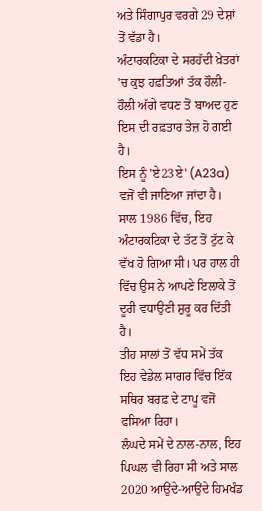ਅਤੇ ਸਿੰਗਾਪੁਰ ਵਰਗੇ 29 ਦੇਸ਼ਾਂ ਤੋਂ ਵੱਡਾ ਹੈ।
ਅੰਟਾਰਕਟਿਕਾ ਦੇ ਸਰਹੱਦੀ ਖ਼ੇਤਰਾਂ 'ਚ ਕੁਝ ਹਫ਼ਤਿਆਂ ਤੱਕ ਹੌਲੀ-ਹੌਲੀ ਅੱਗੇ ਵਧਣ ਤੋਂ ਬਾਅਦ ਹੁਣ ਇਸ ਦੀ ਰਫ਼ਤਾਰ ਤੇਜ਼ ਹੋ ਗਈ ਹੈ।
ਇਸ ਨੂੰ 'ਏ23ਏ' (A23a) ਵਜੋਂ ਵੀ ਜਾਣਿਆ ਜਾਂਦਾ ਹੈ। ਸਾਲ 1986 ਵਿੱਚ, ਇਹ ਅੰਟਾਰਕਟਿਕਾ ਦੇ ਤੱਟ ਤੋਂ ਟੁੱਟ ਕੇ ਵੱਖ ਹੋ ਗਿਆ ਸੀ। ਪਰ ਹਾਲ ਹੀ ਵਿੱਚ ਉਸ ਨੇ ਆਪਣੇ ਇਲਾਕੇ ਤੋਂ ਦੂਰੀ ਵਧਾਉਣੀ ਸ਼ੁਰੂ ਕਰ ਦਿੱਤੀ ਹੈ।
ਤੀਹ ਸਾਲਾਂ ਤੋਂ ਵੱਧ ਸਮੇਂ ਤੱਕ ਇਹ ਵੇਡੇਲ ਸਾਗਰ ਵਿੱਚ ਇੱਕ ਸਥਿਰ ਬਰਫ਼ ਦੇ ਟਾਪੂ ਵਜੋਂ ਫਸਿਆ ਰਿਹਾ।
ਲੰਘਦੇ ਸਮੇਂ ਦੇ ਨਾਲ-ਨਾਲ, ਇਹ ਪਿਘਲ ਵੀ ਰਿਹਾ ਸੀ ਅਤੇ ਸਾਲ 2020 ਆਉਂਦੇ-ਆਉਂਦੇ ਹਿਮਖੰਡ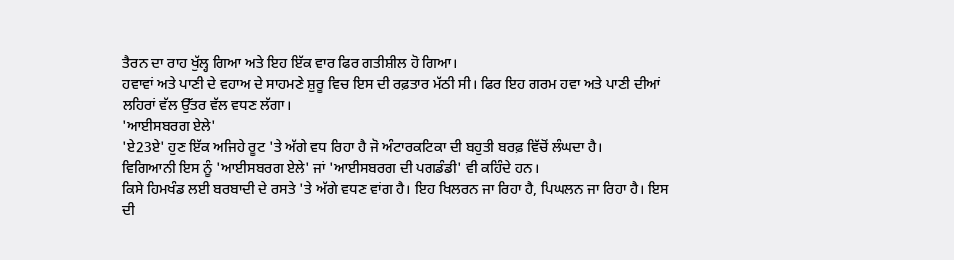ਤੈਰਨ ਦਾ ਰਾਹ ਖੁੱਲ੍ਹ ਗਿਆ ਅਤੇ ਇਹ ਇੱਕ ਵਾਰ ਫਿਰ ਗਤੀਸ਼ੀਲ ਹੋ ਗਿਆ।
ਹਵਾਵਾਂ ਅਤੇ ਪਾਣੀ ਦੇ ਵਹਾਅ ਦੇ ਸਾਹਮਣੇ ਸ਼ੁਰੂ ਵਿਚ ਇਸ ਦੀ ਰਫ਼ਤਾਰ ਮੱਠੀ ਸੀ। ਫਿਰ ਇਹ ਗਰਮ ਹਵਾ ਅਤੇ ਪਾਣੀ ਦੀਆਂ ਲਹਿਰਾਂ ਵੱਲ ਉੱਤਰ ਵੱਲ ਵਧਣ ਲੱਗਾ।
'ਆਈਸਬਰਗ ਏਲੇ'
'ਏ23ਏ' ਹੁਣ ਇੱਕ ਅਜਿਹੇ ਰੂਟ 'ਤੇ ਅੱਗੇ ਵਧ ਰਿਹਾ ਹੈ ਜੋ ਅੰਟਾਰਕਟਿਕਾ ਦੀ ਬਹੁਤੀ ਬਰਫ਼ ਵਿੱਚੋਂ ਲੰਘਦਾ ਹੈ।
ਵਿਗਿਆਨੀ ਇਸ ਨੂੰ 'ਆਈਸਬਰਗ ਏਲੇ' ਜਾਂ 'ਆਈਸਬਰਗ ਦੀ ਪਗਡੰਡੀ' ਵੀ ਕਹਿੰਦੇ ਹਨ।
ਕਿਸੇ ਹਿਮਖੰਡ ਲਈ ਬਰਬਾਦੀ ਦੇ ਰਸਤੇ 'ਤੇ ਅੱਗੇ ਵਧਣ ਵਾਂਗ ਹੈ। ਇਹ ਖਿਲਰਨ ਜਾ ਰਿਹਾ ਹੈ, ਪਿਘਲਨ ਜਾ ਰਿਹਾ ਹੈ। ਇਸ ਦੀ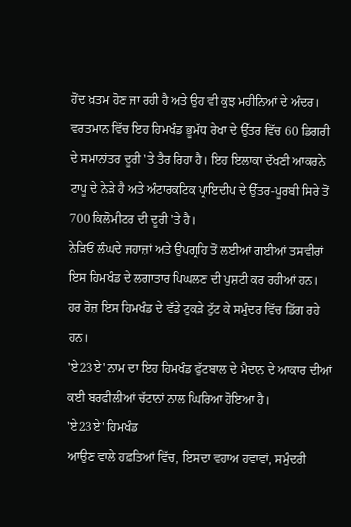ਹੋਂਦ ਖ਼ਤਮ ਹੋਣ ਜਾ ਰਹੀ ਹੈ ਅਤੇ ਉਹ ਵੀ ਕੁਝ ਮਹੀਨਿਆਂ ਦੇ ਅੰਦਰ।
ਵਰਤਮਾਨ ਵਿੱਚ ਇਹ ਹਿਮਖੰਡ ਭੂਮੱਧ ਰੇਖਾ ਦੇ ਉੱਤਰ ਵਿੱਚ 60 ਡਿਗਰੀ ਦੇ ਸਮਾਨਾਂਤਰ ਦੂਰੀ 'ਤੇ ਤੈਰ ਰਿਹਾ ਹੈ। ਇਹ ਇਲਾਕਾ ਦੱਖਣੀ ਆਕਰਨੇ ਟਾਪੂ ਦੇ ਨੇੜੇ ਹੈ ਅਤੇ ਅੰਟਾਰਕਟਿਕ ਪ੍ਰਾਇਦੀਪ ਦੇ ਉੱਤਰ-ਪੂਰਬੀ ਸਿਰੇ ਤੋਂ 700 ਕਿਲੋਮੀਟਰ ਦੀ ਦੂਰੀ 'ਤੇ ਹੈ।
ਨੇੜਿਓਂ ਲੰਘਦੇ ਜਹਾਜ਼ਾਂ ਅਤੇ ਉਪਗ੍ਰਹਿ ਤੋਂ ਲਈਆਂ ਗਈਆਂ ਤਸਵੀਰਾਂ ਇਸ ਹਿਮਖੰਡ ਦੇ ਲਗਾਤਾਰ ਪਿਘਲਣ ਦੀ ਪੁਸ਼ਟੀ ਕਰ ਰਹੀਆਂ ਹਨ।
ਹਰ ਰੋਜ਼ ਇਸ ਹਿਮਖੰਡ ਦੇ ਵੱਡੇ ਟੁਕੜੇ ਟੁੱਟ ਕੇ ਸਮੁੰਦਰ ਵਿੱਚ ਡਿੱਗ ਰਹੇ ਹਨ।
'ਏ23ਏ' ਨਾਮ ਦਾ ਇਹ ਹਿਮਖੰਡ ਫੁੱਟਬਾਲ ਦੇ ਮੈਦਾਨ ਦੇ ਆਕਾਰ ਦੀਆਂ ਕਈ ਬਰਫੀਲੀਆਂ ਚੱਟਾਨਾਂ ਨਾਲ ਘਿਰਿਆ ਹੋਇਆ ਹੈ।
'ਏ23ਏ' ਹਿਮਖੰਡ
ਆਉਣ ਵਾਲੇ ਹਫ਼ਤਿਆਂ ਵਿੱਚ, ਇਸਦਾ ਵਹਾਅ ਹਵਾਵਾਂ, ਸਮੁੰਦਰੀ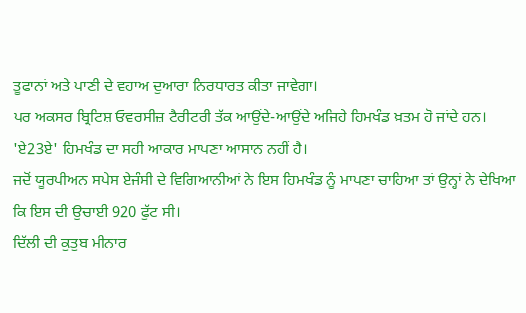ਤੂਫਾਨਾਂ ਅਤੇ ਪਾਣੀ ਦੇ ਵਹਾਅ ਦੁਆਰਾ ਨਿਰਧਾਰਤ ਕੀਤਾ ਜਾਵੇਗਾ।
ਪਰ ਅਕਸਰ ਬ੍ਰਿਟਿਸ਼ ਓਵਰਸੀਜ਼ ਟੈਰੀਟਰੀ ਤੱਕ ਆਉਂਦੇ-ਆਉਂਦੇ ਅਜਿਹੇ ਹਿਮਖੰਡ ਖ਼ਤਮ ਹੋ ਜਾਂਦੇ ਹਨ।
'ਏ23ਏ' ਹਿਮਖੰਡ ਦਾ ਸਹੀ ਆਕਾਰ ਮਾਪਣਾ ਆਸਾਨ ਨਹੀਂ ਹੈ।
ਜਦੋਂ ਯੂਰਪੀਅਨ ਸਪੇਸ ਏਜੰਸੀ ਦੇ ਵਿਗਿਆਨੀਆਂ ਨੇ ਇਸ ਹਿਮਖੰਡ ਨੂੰ ਮਾਪਣਾ ਚਾਹਿਆ ਤਾਂ ਉਨ੍ਹਾਂ ਨੇ ਦੇਖਿਆ ਕਿ ਇਸ ਦੀ ਉਚਾਈ 920 ਫੁੱਟ ਸੀ।
ਦਿੱਲੀ ਦੀ ਕੁਤੁਬ ਮੀਨਾਰ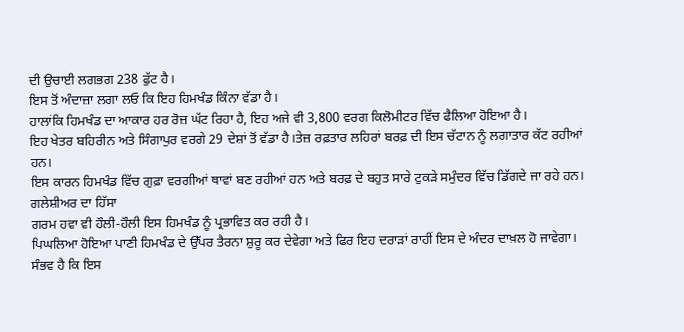ਦੀ ਉਚਾਈ ਲਗਭਗ 238 ਫੁੱਟ ਹੈ।
ਇਸ ਤੋਂ ਅੰਦਾਜ਼ਾ ਲਗਾ ਲਓ ਕਿ ਇਹ ਹਿਮਖੰਡ ਕਿੰਨਾ ਵੱਡਾ ਹੈ।
ਹਾਲਾਂਕਿ ਹਿਮਖੰਡ ਦਾ ਆਕਾਰ ਹਰ ਰੋਜ਼ ਘੱਟ ਰਿਹਾ ਹੈ, ਇਹ ਅਜੇ ਵੀ 3,800 ਵਰਗ ਕਿਲੋਮੀਟਰ ਵਿੱਚ ਫੈਲਿਆ ਹੋਇਆ ਹੈ।
ਇਹ ਖੇਤਰ ਬਹਿਰੀਨ ਅਤੇ ਸਿੰਗਾਪੁਰ ਵਰਗੇ 29 ਦੇਸ਼ਾਂ ਤੋਂ ਵੱਡਾ ਹੈ।ਤੇਜ਼ ਰਫ਼ਤਾਰ ਲਹਿਰਾਂ ਬਰਫ਼ ਦੀ ਇਸ ਚੱਟਾਨ ਨੂੰ ਲਗਾਤਾਰ ਕੱਟ ਰਹੀਆਂ ਹਨ।
ਇਸ ਕਾਰਨ ਹਿਮਖੰਡ ਵਿੱਚ ਗੁਫ਼ਾ ਵਰਗੀਆਂ ਥਾਵਾਂ ਬਣ ਰਹੀਆਂ ਹਨ ਅਤੇ ਬਰਫ਼ ਦੇ ਬਹੁਤ ਸਾਰੇ ਟੁਕੜੇ ਸਮੁੰਦਰ ਵਿੱਚ ਡਿੱਗਦੇ ਜਾ ਰਹੇ ਹਨ।
ਗਲੇਸ਼ੀਅਰ ਦਾ ਹਿੱਸਾ
ਗਰਮ ਹਵਾ ਵੀ ਹੌਲੀ-ਹੌਲੀ ਇਸ ਹਿਮਖੰਡ ਨੂੰ ਪ੍ਰਭਾਵਿਤ ਕਰ ਰਹੀ ਹੈ।
ਪਿਘਲਿਆ ਹੋਇਆ ਪਾਣੀ ਹਿਮਖੰਡ ਦੇ ਉੱਪਰ ਤੈਰਨਾ ਸ਼ੁਰੂ ਕਰ ਦੇਵੇਗਾ ਅਤੇ ਫਿਰ ਇਹ ਦਰਾੜਾਂ ਰਾਹੀਂ ਇਸ ਦੇ ਅੰਦਰ ਦਾਖ਼ਲ ਹੋ ਜਾਵੇਗਾ।
ਸੰਭਵ ਹੈ ਕਿ ਇਸ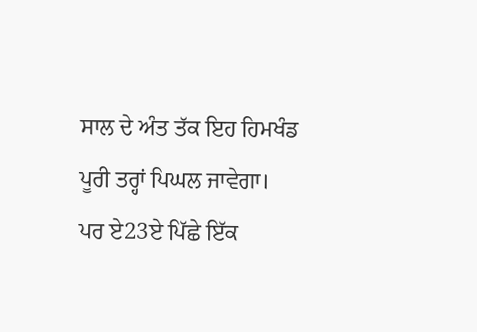ਸਾਲ ਦੇ ਅੰਤ ਤੱਕ ਇਹ ਹਿਮਖੰਡ ਪੂਰੀ ਤਰ੍ਹਾਂ ਪਿਘਲ ਜਾਵੇਗਾ।
ਪਰ ਏ23ਏ ਪਿੱਛੇ ਇੱਕ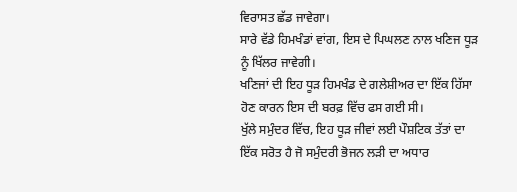ਵਿਰਾਸਤ ਛੱਡ ਜਾਵੇਗਾ।
ਸਾਰੇ ਵੱਡੇ ਹਿਮਖੰਡਾਂ ਵਾਂਗ, ਇਸ ਦੇ ਪਿਘਲਣ ਨਾਲ ਖਣਿਜ ਧੂੜ ਨੂੰ ਖਿੱਲਰ ਜਾਵੇਗੀ।
ਖਣਿਜਾਂ ਦੀ ਇਹ ਧੂੜ ਹਿਮਖੰਡ ਦੇ ਗਲੇਸ਼ੀਅਰ ਦਾ ਇੱਕ ਹਿੱਸਾ ਹੋਣ ਕਾਰਨ ਇਸ ਦੀ ਬਰਫ਼ ਵਿੱਚ ਫਸ ਗਈ ਸੀ।
ਖੁੱਲੇ ਸਮੁੰਦਰ ਵਿੱਚ, ਇਹ ਧੂੜ ਜੀਵਾਂ ਲਈ ਪੌਸ਼ਟਿਕ ਤੱਤਾਂ ਦਾ ਇੱਕ ਸਰੋਤ ਹੈ ਜੋ ਸਮੁੰਦਰੀ ਭੋਜਨ ਲੜੀ ਦਾ ਅਧਾਰ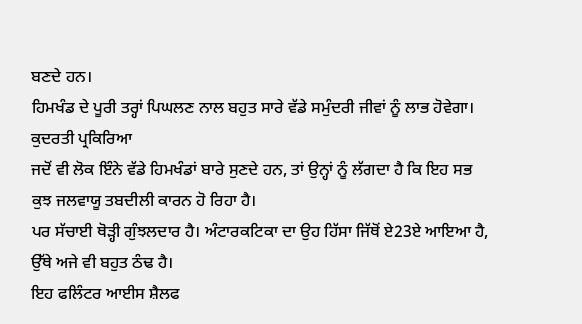ਬਣਦੇ ਹਨ।
ਹਿਮਖੰਡ ਦੇ ਪੂਰੀ ਤਰ੍ਹਾਂ ਪਿਘਲਣ ਨਾਲ ਬਹੁਤ ਸਾਰੇ ਵੱਡੇ ਸਮੁੰਦਰੀ ਜੀਵਾਂ ਨੂੰ ਲਾਭ ਹੋਵੇਗਾ।
ਕੁਦਰਤੀ ਪ੍ਰਕਿਰਿਆ
ਜਦੋਂ ਵੀ ਲੋਕ ਇੰਨੇ ਵੱਡੇ ਹਿਮਖੰਡਾਂ ਬਾਰੇ ਸੁਣਦੇ ਹਨ, ਤਾਂ ਉਨ੍ਹਾਂ ਨੂੰ ਲੱਗਦਾ ਹੈ ਕਿ ਇਹ ਸਭ ਕੁਝ ਜਲਵਾਯੂ ਤਬਦੀਲੀ ਕਾਰਨ ਹੋ ਰਿਹਾ ਹੈ।
ਪਰ ਸੱਚਾਈ ਥੋੜ੍ਹੀ ਗੁੰਝਲਦਾਰ ਹੈ। ਅੰਟਾਰਕਟਿਕਾ ਦਾ ਉਹ ਹਿੱਸਾ ਜਿੱਥੋਂ ਏ23ਏ ਆਇਆ ਹੈ, ਉੱਥੇ ਅਜੇ ਵੀ ਬਹੁਤ ਠੰਢ ਹੈ।
ਇਹ ਫਲਿੰਟਰ ਆਈਸ ਸ਼ੈਲਫ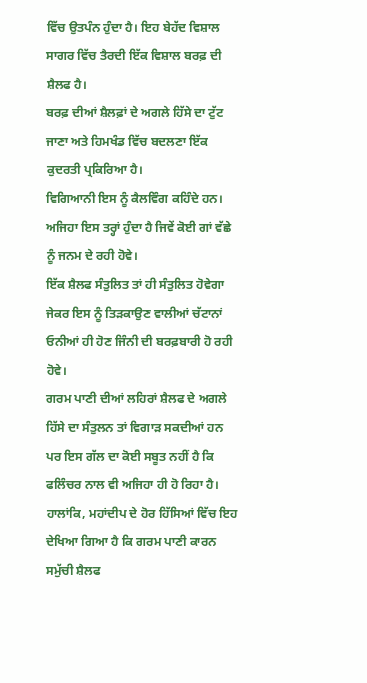ਵਿੱਚ ਉਤਪੰਨ ਹੁੰਦਾ ਹੈ। ਇਹ ਬੇਹੱਦ ਵਿਸ਼ਾਲ ਸਾਗਰ ਵਿੱਚ ਤੈਰਦੀ ਇੱਕ ਵਿਸ਼ਾਲ ਬਰਫ਼ ਦੀ ਸ਼ੈਲਫ ਹੈ।
ਬਰਫ਼ ਦੀਆਂ ਸ਼ੈਲਫ਼ਾਂ ਦੇ ਅਗਲੇ ਹਿੱਸੇ ਦਾ ਟੁੱਟ ਜਾਣਾ ਅਤੇ ਹਿਮਖੰਡ ਵਿੱਚ ਬਦਲਣਾ ਇੱਕ ਕੁਦਰਤੀ ਪ੍ਰਕਿਰਿਆ ਹੈ।
ਵਿਗਿਆਨੀ ਇਸ ਨੂੰ ਕੈਲਵਿੰਗ ਕਹਿੰਦੇ ਹਨ। ਅਜਿਹਾ ਇਸ ਤਰ੍ਹਾਂ ਹੁੰਦਾ ਹੈ ਜਿਵੇਂ ਕੋਈ ਗਾਂ ਵੱਛੇ ਨੂੰ ਜਨਮ ਦੇ ਰਹੀ ਹੋਵੇ।
ਇੱਕ ਸ਼ੈਲਫ ਸੰਤੁਲਿਤ ਤਾਂ ਹੀ ਸੰਤੁਲਿਤ ਹੋਵੇਗਾ ਜੇਕਰ ਇਸ ਨੂੰ ਤਿੜਕਾਉਣ ਵਾਲੀਆਂ ਚੱਟਾਨਾਂ ਓਨੀਆਂ ਹੀ ਹੋਣ ਜਿੰਨੀ ਦੀ ਬਰਫ਼ਬਾਰੀ ਹੋ ਰਹੀ ਹੋਵੇ।
ਗਰਮ ਪਾਣੀ ਦੀਆਂ ਲਹਿਰਾਂ ਸ਼ੈਲਫ ਦੇ ਅਗਲੇ ਹਿੱਸੇ ਦਾ ਸੰਤੁਲਨ ਤਾਂ ਵਿਗਾੜ ਸਕਦੀਆਂ ਹਨ ਪਰ ਇਸ ਗੱਲ ਦਾ ਕੋਈ ਸਬੂਤ ਨਹੀਂ ਹੈ ਕਿ ਫਲਿੰਚਰ ਨਾਲ ਵੀ ਅਜਿਹਾ ਹੀ ਹੋ ਰਿਹਾ ਹੈ।
ਹਾਲਾਂਕਿ, ਮਹਾਂਦੀਪ ਦੇ ਹੋਰ ਹਿੱਸਿਆਂ ਵਿੱਚ ਇਹ ਦੇਖਿਆ ਗਿਆ ਹੈ ਕਿ ਗਰਮ ਪਾਣੀ ਕਾਰਨ ਸਮੁੱਚੀ ਸ਼ੈਲਫ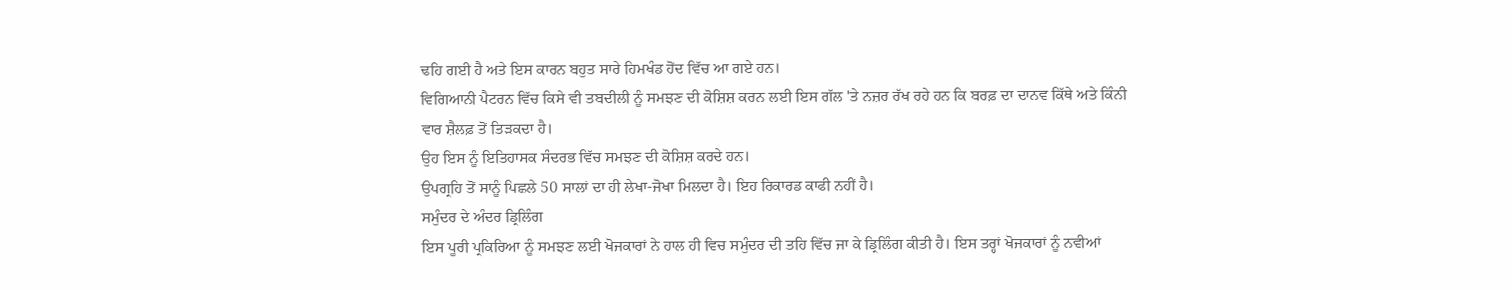ਢਹਿ ਗਈ ਹੈ ਅਤੇ ਇਸ ਕਾਰਨ ਬਹੁਤ ਸਾਰੇ ਹਿਮਖੰਡ ਹੋਂਦ ਵਿੱਚ ਆ ਗਏ ਹਨ।
ਵਿਗਿਆਨੀ ਪੈਟਰਨ ਵਿੱਚ ਕਿਸੇ ਵੀ ਤਬਦੀਲੀ ਨੂੰ ਸਮਝਣ ਦੀ ਕੋਸ਼ਿਸ਼ ਕਰਨ ਲਈ ਇਸ ਗੱਲ 'ਤੇ ਨਜ਼ਰ ਰੱਖ ਰਹੇ ਹਨ ਕਿ ਬਰਫ਼ ਦਾ ਦਾਨਵ ਕਿੱਥੇ ਅਤੇ ਕਿੰਨੀ ਵਾਰ ਸ਼ੈਲਫ਼ ਤੋਂ ਤਿੜਕਦਾ ਹੈ।
ਉਹ ਇਸ ਨੂੰ ਇਤਿਹਾਸਕ ਸੰਦਰਭ ਵਿੱਚ ਸਮਝਣ ਦੀ ਕੋਸ਼ਿਸ਼ ਕਰਦੇ ਹਨ।
ਉਪਗ੍ਰਹਿ ਤੋਂ ਸਾਨੂੰ ਪਿਛਲੇ 50 ਸਾਲਾਂ ਦਾ ਹੀ ਲੇਖਾ-ਜੋਖਾ ਮਿਲਦਾ ਹੈ। ਇਹ ਰਿਕਾਰਡ ਕਾਫੀ ਨਹੀਂ ਹੈ।
ਸਮੁੰਦਰ ਦੇ ਅੰਦਰ ਡ੍ਰਿਲਿੰਗ
ਇਸ ਪੂਰੀ ਪ੍ਰਕਿਰਿਆ ਨੂੰ ਸਮਝਣ ਲਈ ਖੋਜਕਾਰਾਂ ਨੇ ਹਾਲ ਹੀ ਵਿਚ ਸਮੁੰਦਰ ਦੀ ਤਹਿ ਵਿੱਚ ਜਾ ਕੇ ਡ੍ਰਿਲਿੰਗ ਕੀਤੀ ਹੈ। ਇਸ ਤਰ੍ਹਾਂ ਖੋਜਕਾਰਾਂ ਨੂੰ ਨਵੀਆਂ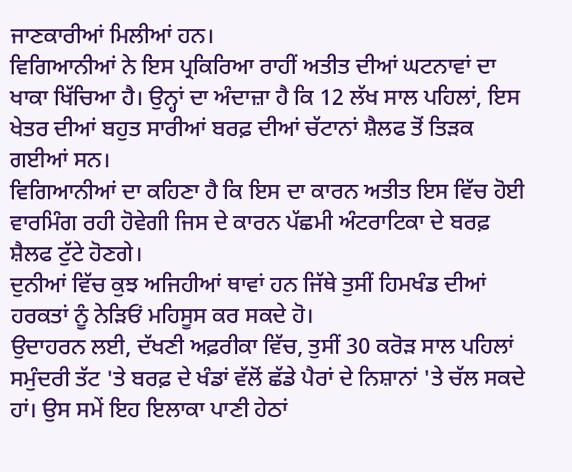ਜਾਣਕਾਰੀਆਂ ਮਿਲੀਆਂ ਹਨ।
ਵਿਗਿਆਨੀਆਂ ਨੇ ਇਸ ਪ੍ਰਕਿਰਿਆ ਰਾਹੀਂ ਅਤੀਤ ਦੀਆਂ ਘਟਨਾਵਾਂ ਦਾ ਖਾਕਾ ਖਿੱਚਿਆ ਹੈ। ਉਨ੍ਹਾਂ ਦਾ ਅੰਦਾਜ਼ਾ ਹੈ ਕਿ 12 ਲੱਖ ਸਾਲ ਪਹਿਲਾਂ, ਇਸ ਖੇਤਰ ਦੀਆਂ ਬਹੁਤ ਸਾਰੀਆਂ ਬਰਫ਼ ਦੀਆਂ ਚੱਟਾਨਾਂ ਸ਼ੈਲਫ ਤੋਂ ਤਿੜਕ ਗਈਆਂ ਸਨ।
ਵਿਗਿਆਨੀਆਂ ਦਾ ਕਹਿਣਾ ਹੈ ਕਿ ਇਸ ਦਾ ਕਾਰਨ ਅਤੀਤ ਇਸ ਵਿੱਚ ਹੋਈ ਵਾਰਮਿੰਗ ਰਹੀ ਹੋਵੇਗੀ ਜਿਸ ਦੇ ਕਾਰਨ ਪੱਛਮੀ ਅੰਟਰਾਟਿਕਾ ਦੇ ਬਰਫ਼ ਸ਼ੈਲਫ ਟੁੱਟੇ ਹੋਣਗੇ।
ਦੁਨੀਆਂ ਵਿੱਚ ਕੁਝ ਅਜਿਹੀਆਂ ਥਾਵਾਂ ਹਨ ਜਿੱਥੇ ਤੁਸੀਂ ਹਿਮਖੰਡ ਦੀਆਂ ਹਰਕਤਾਂ ਨੂੰ ਨੇੜਿਓਂ ਮਹਿਸੂਸ ਕਰ ਸਕਦੇ ਹੋ।
ਉਦਾਹਰਨ ਲਈ, ਦੱਖਣੀ ਅਫ਼ਰੀਕਾ ਵਿੱਚ, ਤੁਸੀਂ 30 ਕਰੋੜ ਸਾਲ ਪਹਿਲਾਂ ਸਮੁੰਦਰੀ ਤੱਟ 'ਤੇ ਬਰਫ਼ ਦੇ ਖੰਡਾਂ ਵੱਲੋਂ ਛੱਡੇ ਪੈਰਾਂ ਦੇ ਨਿਸ਼ਾਨਾਂ 'ਤੇ ਚੱਲ ਸਕਦੇ ਹਾਂ। ਉਸ ਸਮੇਂ ਇਹ ਇਲਾਕਾ ਪਾਣੀ ਹੇਠਾਂ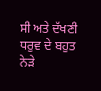ਸੀ ਅਤੇ ਦੱਖਣੀ ਧਰੁਵ ਦੇ ਬਹੁਤ ਨੇੜੇ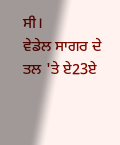ਸੀ।
ਵੇਡੇਲ ਸਾਗਰ ਦੇ ਤਲ 'ਤੇ ਏ23ਏ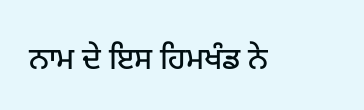ਨਾਮ ਦੇ ਇਸ ਹਿਮਖੰਡ ਨੇ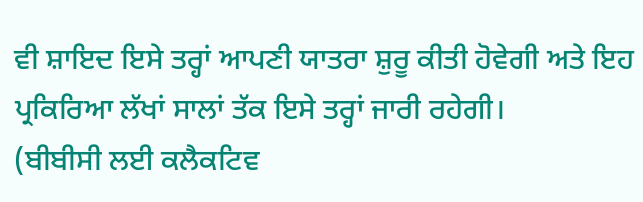ਵੀ ਸ਼ਾਇਦ ਇਸੇ ਤਰ੍ਹਾਂ ਆਪਣੀ ਯਾਤਰਾ ਸ਼ੁਰੂ ਕੀਤੀ ਹੋਵੇਗੀ ਅਤੇ ਇਹ ਪ੍ਰਕਿਰਿਆ ਲੱਖਾਂ ਸਾਲਾਂ ਤੱਕ ਇਸੇ ਤਰ੍ਹਾਂ ਜਾਰੀ ਰਹੇਗੀ।
(ਬੀਬੀਸੀ ਲਈ ਕਲੈਕਟਿਵ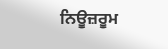ਨਿਊਜ਼ਰੂਮ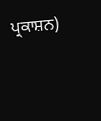ਪ੍ਰਕਾਸ਼ਨ)